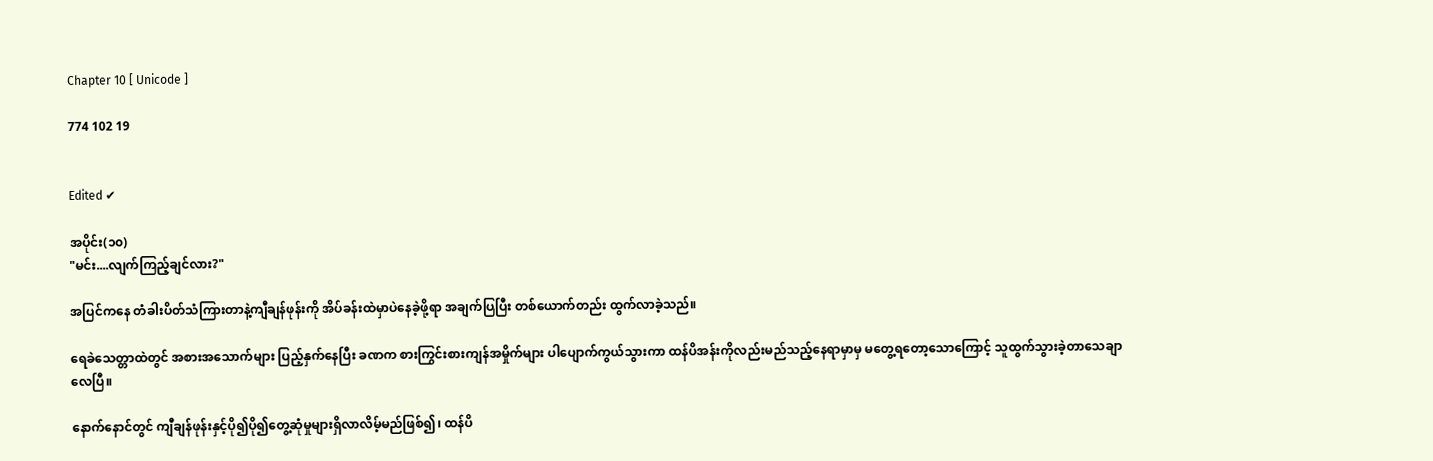Chapter 10 [ Unicode ]

774 102 19


Edited ✔

အပိုင်း(၁၀)
"မင်း....လျက်ကြည့်ချင်လား?"

အပြင်ကနေ တံခါးပိတ်သံကြားတာနဲ့ကျီချန်ဖုန်းကို အိပ်ခန်းထဲမှာပဲနေခဲ့ဖို့ရာ အချက်ပြပြီး တစ်ယောက်တည်း ထွက်လာခဲ့သည်။

ရေခဲသေတ္တာထဲတွင် အစားအသောက်များ ပြည့်နှက်နေပြီး ခဏက စားကြွင်းစားကျန်အမှိုက်များ ပါပျောက်ကွယ်သွားကာ ထန်ပိအန်းကိုလည်းမည်သည့်နေရာမှာမှ မတွေ့ရတော့သောကြောင့် သူထွက်သွားခဲ့တာသေချာလေပြီ။

နောက်နောင်တွင် ကျီချန်ဖုန်းနှင့်ပို၍ပို၍တွေ့ဆုံမှုများရှိလာလိမ့်မည်ဖြစ်၍၊ ထန်ပိ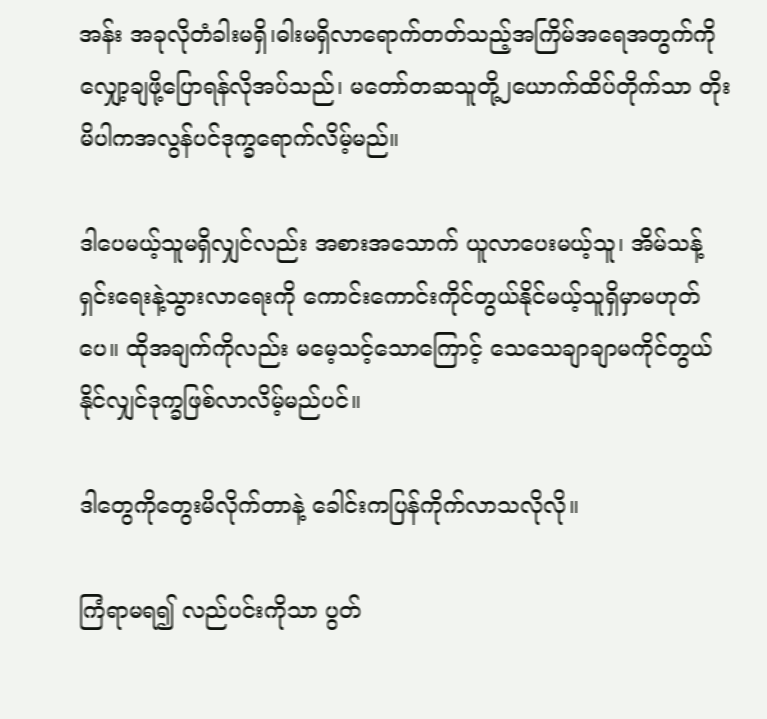အန်း အခုလိုတံခါးမရှိ၊ဓါးမရှိလာရောက်တတ်သည့်အကြိမ်အရေအတွက်ကို လျှော့ချဖို့ပြောရန်လိုအပ်သည်၊ မတော်တဆသူတို့၂ယောက်ထိပ်တိုက်သာ တိုးမိပါကအလွန်ပင်ဒုက္ခရောက်လိမ့်မည်။

ဒါပေမယ့်သူမရှိလျှင်လည်း အစားအသောက် ယူလာပေးမယ့်သူ၊ အိမ်သန့်ရှင်းရေးနဲ့သွားလာရေးကို ကောင်းကောင်းကိုင်တွယ်နိုင်မယ့်သူရှိမှာမဟုတ်ပေ။ ထိုအချက်ကိုလည်း မမေ့သင့်သောကြောင့် သေသေချာချာမကိုင်တွယ်နိုင်လျှင်ဒုက္ခဖြစ်လာလိမ့်မည်ပင်။

ဒါတွေကိုတွေးမိလိုက်တာနဲ့ ခေါင်းကပြန်ကိုက်လာသလိုလို။

ကြံရာမရ၍ လည်ပင်းကိုသာ ပွတ်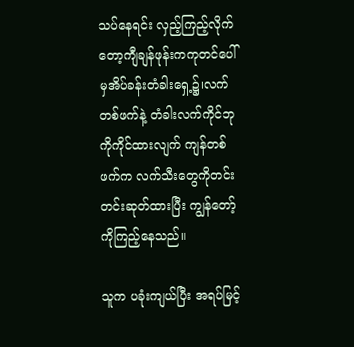သပ်နေရင်း လှည့်ကြည့်လိုက်တော့ကျီချန်ဖုန်းကကုတင်ပေါ်မှအိပ်ခန်းတံခါးရှေ့၌၊လက်တစ်ဖက်နဲ့ တံခါးလက်ကိုင်ဘုကိုကိုင်ထားလျက် ကျန်တစ်ဖက်က လက်သီးတွေကိုတင်းတင်းဆုတ်ထားပြီး ကျွန်တော့်ကိုကြည့်နေသည်။

သူက ပခုံးကျယ်ပြီး အရပ်မြင့်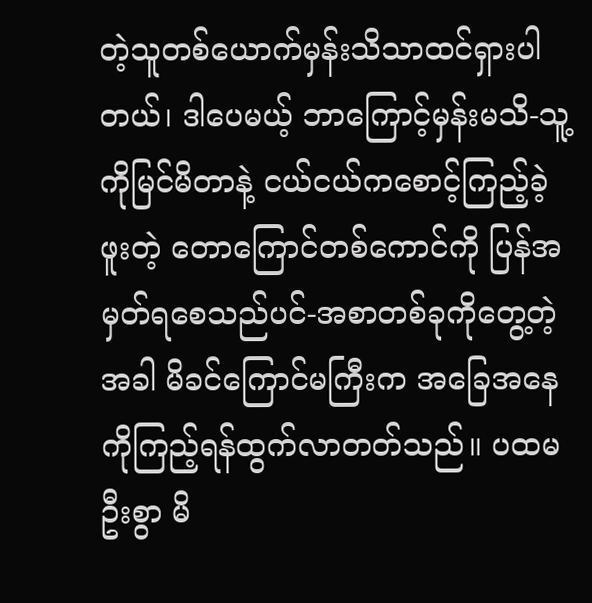တဲ့သူတစ်ယောက်မှန်းသိသာထင်ရှားပါတယ်၊ ဒါပေမယ့် ဘာကြောင့်မှန်းမသိ-သူ့ကိုမြင်မိတာနဲ့ ငယ်ငယ်ကစောင့်ကြည့်ခဲ့ဖူးတဲ့ တောကြောင်တစ်ကောင်ကို ပြန်အမှတ်ရစေသည်ပင်-အစာတစ်ခုကိုတွေ့တဲ့အခါ မိခင်ကြောင်မကြီးက အခြေအနေကိုကြည့်ရန်ထွက်လာတတ်သည်။ ပထမဦးစွာ မိ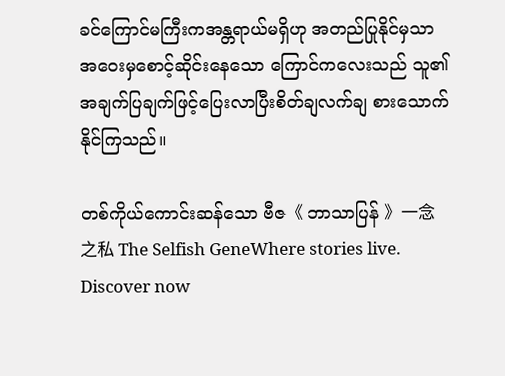ခင်ကြောင်မကြီးကအန္တရာယ်မရှိဟု အတည်ပြုနိုင်မှသာ အဝေးမှစောင့်ဆိုင်းနေသော ကြောင်ကလေးသည် သူ၏ အချက်ပြချက်ဖြင့်ပြေးလာပြီးစိတ်ချလက်ချ စားသောက်နိုင်ကြသည်။

တစ်ကိုယ်ကောင်းဆန်သော ဗီဇ《 ဘာသာပြန် 》一念之私 The Selfish GeneWhere stories live. Discover now